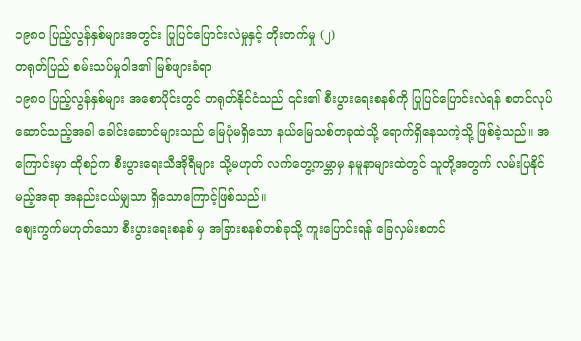၁၉၈၀ ပြည့်လွန်နှစ်များအတွင်း ပြုပြင်ပြောင်းလဲမှုနှင့် တိုးတက်မှု (၂)
တရုတ်ပြည် စမ်းသပ်မှုဝါဒ၏ မြစ်ဖျားခံရာ
၁၉၈၀ ပြည့်လွန်နှစ်များ အစောပိုင်းတွင် တရုတ်နိုင်ငံသည် ၎င်း၏ စီးပွားရေးစနစ်ကို ပြုပြင်ပြောင်းလဲရန် စတင်လုပ်ဆောင်သည့်အခါ ခေါင်းဆောင်များသည် မြေပုံမရှိသော နယ်မြေသစ်တခုထဲသို့ ရောက်ရှိနေသကဲ့သို့ ဖြစ်ခဲ့သည်။ အကြောင်းမှာ ထိုစဉ်က စီးပွားရေးသီအိုရီများ သို့မဟုတ် လက်တွေ့ကမ္ဘာမှ နမူနာများထဲတွင် သူတို့အတွက် လမ်းပြနိုင်မည့်အရာ အနည်းငယ်မျှသာ ရှိသောကြောင့်ဖြစ်သည်။
စျေးကွက်မဟုတ်သော စီးပွားရေးစနစ် မှ အခြားစနစ်တစ်ခုသို့ ကူးပြောင်းရန် ခြေလှမ်းစတင်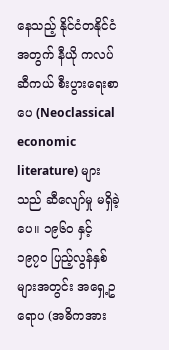နေသည့် နိုင်ငံတနိုင်ငံ အတွက် နီယို ကလပ်ဆီကယ် စီးပွားရေးစာပေ (Neoclassical economic literature) များသည် ဆီလျော်မှု မရှိခဲ့ပေ။ ၁၉၆၀ နှင့် ၁၉၇၀ ပြည့်လွန်နှစ်များအတွင်း အရှေ့ဥရောပ (အဓိကအား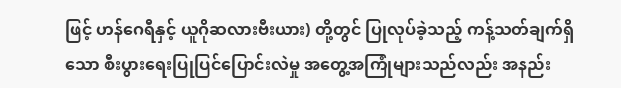ဖြင့် ဟန်ဂေရီနှင့် ယူဂိုဆလားဗီးယား) တို့တွင် ပြုလုပ်ခဲ့သည့် ကန့်သတ်ချက်ရှိသော စီးပွားရေးပြုပြင်ပြောင်းလဲမှု အတွေ့အကြုံများသည်လည်း အနည်း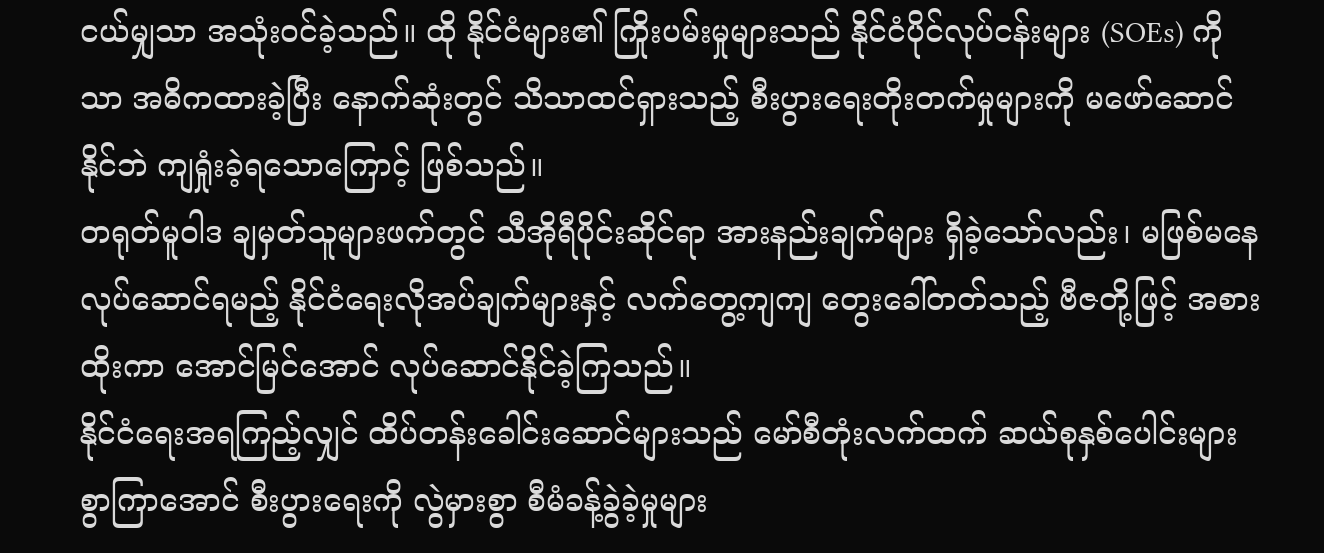ငယ်မျှသာ အသုံးဝင်ခဲ့သည်။ ထို နိုင်ငံများ၏ ကြိုးပမ်းမှုများသည် နိုင်ငံပိုင်လုပ်ငန်းများ (SOEs) ကိုသာ အဓိကထားခဲ့ပြီး နောက်ဆုံးတွင် သိသာထင်ရှားသည့် စီးပွားရေးတိုးတက်မှုများကို မဖော်ဆောင်နိုင်ဘဲ ကျရှုံးခဲ့ရသောကြောင့် ဖြစ်သည်။
တရုတ်မူဝါဒ ချမှတ်သူများဖက်တွင် သီအိုရီပိုင်းဆိုင်ရာ အားနည်းချက်များ ရှိခဲ့သော်လည်း၊ မဖြစ်မနေလုပ်ဆောင်ရမည့် နိုင်ငံရေးလိုအပ်ချက်များနှင့် လက်တွေ့ကျကျ တွေးခေါ်တတ်သည့် ဗီဇတို့ဖြင့် အစားထိုးကာ အောင်မြင်အောင် လုပ်ဆောင်နိုင်ခဲ့ကြသည်။
နိုင်ငံရေးအရကြည့်လျှင် ထိပ်တန်းခေါင်းဆောင်များသည် မော်စီတုံးလက်ထက် ဆယ်စုနှစ်ပေါင်းများစွာကြာအောင် စီးပွားရေးကို လွဲမှားစွာ စီမံခန့်ခွဲခဲ့မှုများ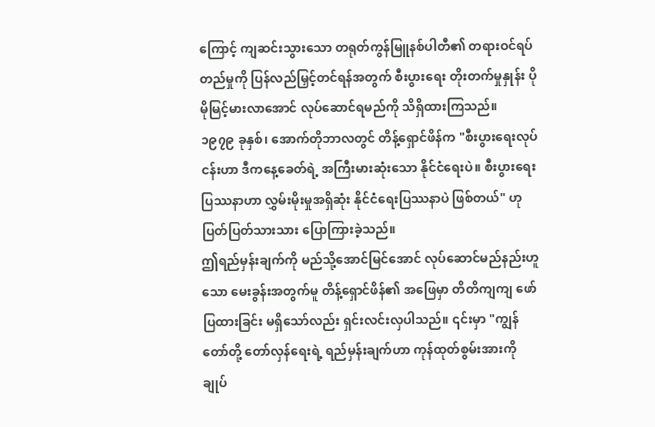ကြောင့် ကျဆင်းသွားသော တရုတ်ကွန်မြူနစ်ပါတီ၏ တရားဝင်ရပ်တည်မှုကို ပြန်လည်မြှင့်တင်ရန်အတွက် စီးပွားရေး တိုးတက်မှုနှုန်း ပိုမိုမြင့်မားလာအောင် လုပ်ဆောင်ရမည်ကို သိရှိထားကြသည်။
၁၉၇၉ ခုနှစ်၊ အောက်တိုဘာလတွင် တိန့်ရှောင်ဖိန်က "စီးပွားရေးလုပ်ငန်းဟာ ဒီကနေ့ခေတ်ရဲ့ အကြီးမားဆုံးသော နိုင်ငံရေးပဲ။ စီးပွားရေးပြဿနာဟာ လွှမ်းမိုးမှုအရှိဆုံး နိုင်ငံရေးပြဿနာပဲ ဖြစ်တယ်" ဟု ပြတ်ပြတ်သားသား ပြောကြားခဲ့သည်။
ဤရည်မှန်းချက်ကို မည်သို့အောင်မြင်အောင် လုပ်ဆောင်မည်နည်းဟူသော မေးခွန်းအတွက်မူ တိန့်ရှောင်ဖိန်၏ အဖြေမှာ တိတိကျကျ ဖော်ပြထားခြင်း မရှိသော်လည်း ရှင်းလင်းလှပါသည်။ ၎င်းမှာ "ကျွန်တော်တို့ တော်လှန်ရေးရဲ့ ရည်မှန်းချက်ဟာ ကုန်ထုတ်စွမ်းအားကို ချုပ်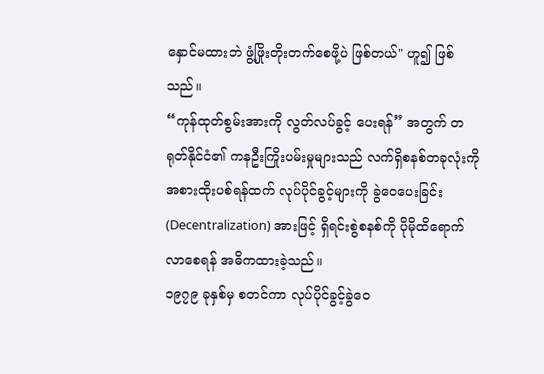နှောင်မထားဘဲ ဖွံ့ဖြိုးတိုးတက်စေဖို့ပဲ ဖြစ်တယ်" ဟူ၍ ဖြစ်သည်။
“ကုန်ထုတ်စွမ်းအားကို လွတ်လပ်ခွင့် ပေးရန်” အတွက် တရုတ်နိုင်ငံ၏ ကနဦးကြိုးပမ်းမှုများသည် လက်ရှိစနစ်တခုလုံးကို အစားထိုးပစ်ရန်ထက် လုပ်ပိုင်ခွင့်များကို ခွဲဝေပေးခြင်း (Decentralization) အားဖြင့် ရှိရင်းစွဲစနစ်ကို ပိုမိုထိရောက်လာစေရန် အဓိကထားခဲ့သည်။
၁၉၇၉ ခုနှစ်မှ စတင်ကာ လုပ်ပိုင်ခွင့်ခွဲဝေ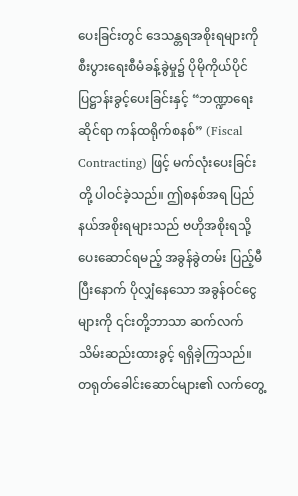ပေးခြင်းတွင် ဒေသန္တရအစိုးရများကို စီးပွားရေးစီမံခန့်ခွဲမှု၌ ပိုမိုကိုယ်ပိုင်ပြဋ္ဌာန်းခွင့်ပေးခြင်းနှင့် “ဘဏ္ဍာရေးဆိုင်ရာ ကန်ထရိုက်စနစ်” (Fiscal Contracting) ဖြင့် မက်လုံးပေးခြင်းတို့ ပါဝင်ခဲ့သည်။ ဤစနစ်အရ ပြည်နယ်အစိုးရများသည် ဗဟိုအစိုးရသို့ ပေးဆောင်ရမည့် အခွန်ခွဲတမ်း ပြည့်မီပြီးနောက် ပိုလျှံနေသော အခွန်ဝင်ငွေများကို ၎င်းတို့ဘာသာ ဆက်လက်သိမ်းဆည်းထားခွင့် ရရှိခဲ့ကြသည်။
တရုတ်ခေါင်းဆောင်များ၏ လက်တွေ့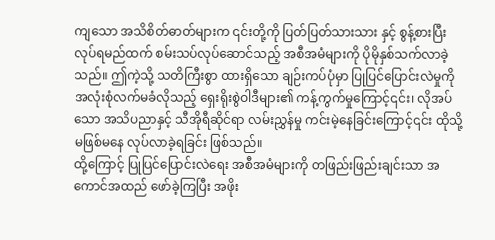ကျသော အသိစိတ်ဓာတ်များက ၎င်းတို့ကို ပြတ်ပြတ်သားသား နှင့် စွန့်စားပြီး လုပ်ရမည်ထက် စမ်းသပ်လုပ်ဆောင်သည့် အစီအမံများကို ပိုမိုနှစ်သက်လာခဲ့သည်။ ဤကဲ့သို့ သတိကြီးစွာ ထားရှိသော ချဉ်းကပ်ပုံမှာ ပြုပြင်ပြောင်းလဲမှုကို အလုံးစုံလက်မခံလိုသည့် ရှေးရိုးစွဲဝါဒီများ၏ ကန့်ကွက်မှုကြောင့်၎င်း၊ လိုအပ်သော အသိပညာနှင့် သီအိုရီဆိုင်ရာ လမ်းညွှန်မှု ကင်းမဲ့နေခြင်းကြောင့်၎င်း ထိုသို့ မဖြစ်မနေ လုပ်လာခဲ့ရခြင်း ဖြစ်သည်။
ထို့ကြောင့် ပြုပြင်ပြောင်းလဲရေး အစီအမံများကို တဖြည်းဖြည်းချင်းသာ အကောင်အထည် ဖော်ခဲ့ကြပြီး အဖိုး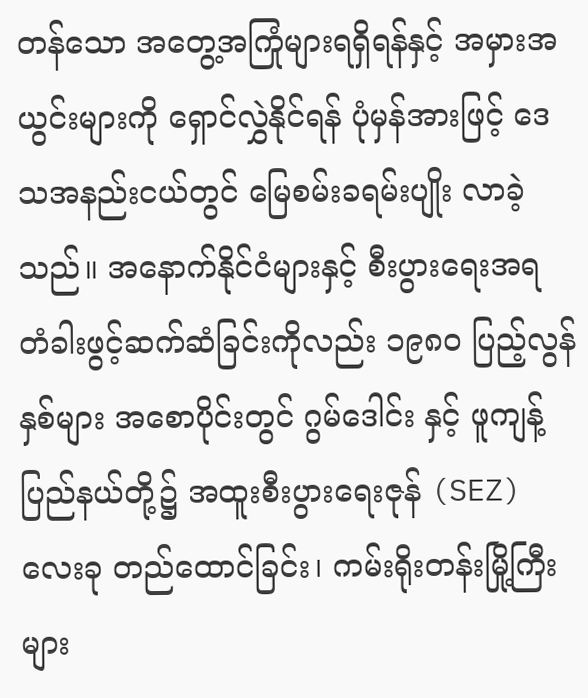တန်သော အတွေ့အကြုံများရရှိရန်နှင့် အမှားအယွင်းများကို ရှောင်လွှဲနိုင်ရန် ပုံမှန်အားဖြင့် ဒေသအနည်းငယ်တွင် မြေစမ်းခရမ်းပျိုး လာခဲ့သည်။ အနောက်နိုင်ငံများနှင့် စီးပွားရေးအရ တံခါးဖွင့်ဆက်ဆံခြင်းကိုလည်း ၁၉၈၀ ပြည့်လွန်နှစ်များ အစောပိုင်းတွင် ဂွမ်ဒေါင်း နှင့် ဖူကျန့် ပြည်နယ်တို့၌ အထူးစီးပွားရေးဇုန် (SEZ) လေးခု တည်ထောင်ခြင်း၊ ကမ်းရိုးတန်းမြို့ကြီးများ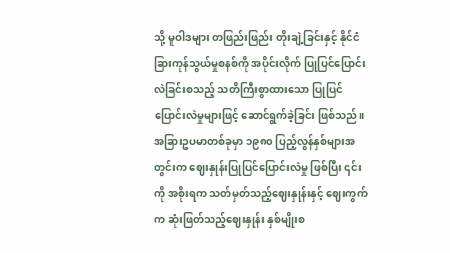သို့ မူဝါဒများ တဖြည်းဖြည်း တိုးချဲ့ခြင်းနှင့် နိုင်ငံခြားကုန်သွယ်မှုစနစ်ကို အပိုင်းလိုက် ပြုပြင်ပြောင်းလဲခြင်းစသည့် သတိကြီးစွာထားသော ပြုပြင်ပြောင်းလဲမှုများဖြင့် ဆောင်ရွက်ခဲ့ခြင်း ဖြစ်သည်။
အခြားဥပမာတစ်ခုမှာ ၁၉၈၀ ပြည့်လွန်နှစ်များအတွင်းက ဈေးနှုန်းပြုပြင်ပြောင်းလဲမှု ဖြစ်ပြီး ၎င်းကို အစိုးရက သတ်မှတ်သည့်ဈေးနှုန်းနှင့် ဈေးကွက်က ဆုံးဖြတ်သည့်ဈေးနှုန်း နှစ်မျိုးစ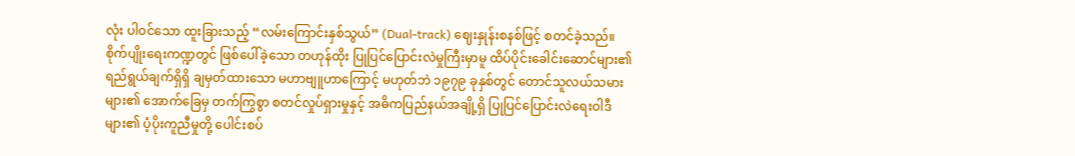လုံး ပါဝင်သော ထူးခြားသည့် “လမ်းကြောင်းနှစ်သွယ်” (Dual-track) ဈေးနှုန်းစနစ်ဖြင့် စတင်ခဲ့သည်။
စိုက်ပျိုးရေးကဏ္ဍတွင် ဖြစ်ပေါ်ခဲ့သော တဟုန်ထိုး ပြုပြင်ပြောင်းလဲမှုကြီးမှာမူ ထိပ်ပိုင်းခေါင်းဆောင်များ၏ ရည်ရွယ်ချက်ရှိရှိ ချမှတ်ထားသော မဟာဗျူဟာကြောင့် မဟုတ်ဘဲ ၁၉၇၉ ခုနှစ်တွင် တောင်သူလယ်သမားများ၏ အောက်ခြေမှ တက်ကြွစွာ စတင်လှုပ်ရှားမှုနှင့် အဓိကပြည်နယ်အချို့ရှိ ပြုပြင်ပြောင်းလဲရေးဝါဒီများ၏ ပံ့ပိုးကူညီမှုတို့ ပေါင်းစပ်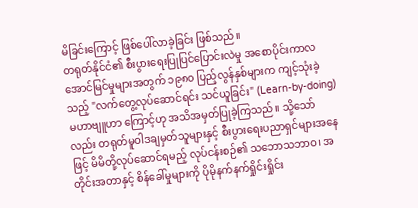မိခြင်းကြောင့် ဖြစ်ပေါ်လာခဲ့ခြင်း ဖြစ်သည်။
တရုတ်နိုင်ငံ၏ စီးပွားရေးပြုပြင်ပြောင်းလဲမှု အစောပိုင်းကာလ အောင်မြင်မှုများအတွက် ၁၉၈၀ ပြည့်လွန်နှစ်များက ကျင့်သုံးခဲ့သည့် "လက်တွေ့လုပ်ဆောင်ရင်း သင်ယူခြင်း" (Learn-by-doing) မဟာဗျူဟာ ကြောင့်ဟု အသိအမှတ်ပြုခဲ့ကြသည်။ သို့သော်လည်း တရုတ်မူဝါဒချမှတ်သူများနှင့် စီးပွားရေးပညာရှင်များအနေဖြင့် မိမိတို့လုပ်ဆောင်ရမည့် လုပ်ငန်းစဉ်၏ သဘောသဘာဝ၊ အတိုင်းအတာနှင့် စိန်ခေါ်မှုများကို ပိုမိုနက်နက်ရှိုင်းရှိုင်း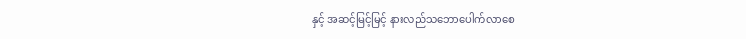နှင့် အဆင့်မြင့်မြင့် နားလည်သဘောပေါက်လာစေ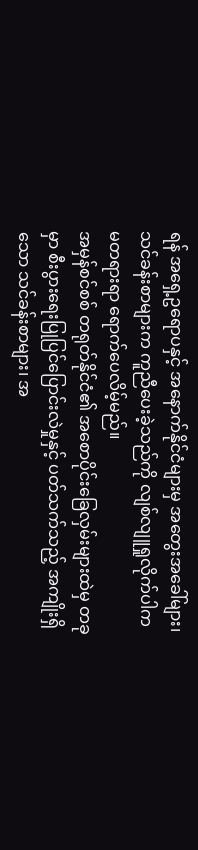ရန် အရှေ့ဥရောပနှင့် အနောက်နိုင်ငံများမှ အတွေးအခေါ်များ၊ သင်ခန်းစာများက ကူညီပေးခဲ့သည်ကို လျစ်လျူရှုလိုက်ပါက မတရားရာ ရောက်ပေလိမ့်မည်။
အမှန်စင်စစ် တရုတ်နိုင်ငံ၏ အစောပိုင်းခြေလှမ်းများထဲမှ တခုမှာ စီးပွားရေးပြုပြင်ပြောင်းလဲမှုနှင့် ပတ်သက်သည့် အကျိုးရှိသော သင်ခန်းစာများ၊ အ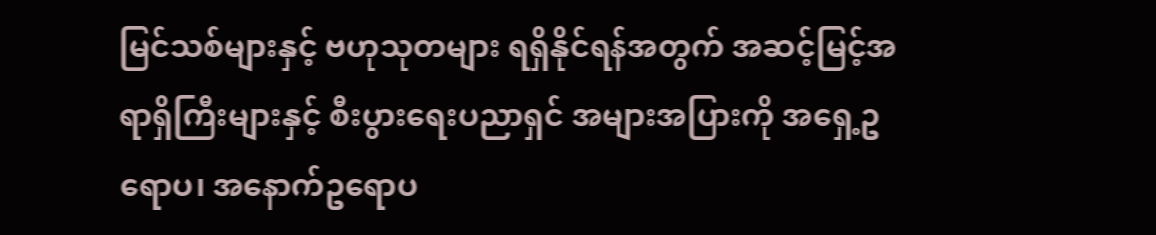မြင်သစ်များနှင့် ဗဟုသုတများ ရရှိနိုင်ရန်အတွက် အဆင့်မြင့်အရာရှိကြီးများနှင့် စီးပွားရေးပညာရှင် အများအပြားကို အရှေ့ဥရောပ၊ အနောက်ဥရောပ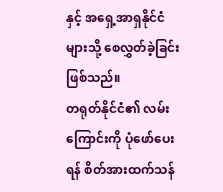နှင့် အရှေ့အာရှနိုင်ငံများသို့ စေလွှတ်ခဲ့ခြင်းဖြစ်သည်။
တရုတ်နိုင်ငံ၏ လမ်းကြောင်းကို ပုံဖော်ပေးရန် စိတ်အားထက်သန်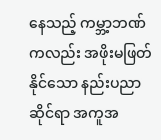နေသည့် ကမ္ဘာ့ဘဏ် ကလည်း အဖိုးမဖြတ်နိုင်သော နည်းပညာဆိုင်ရာ အကူအ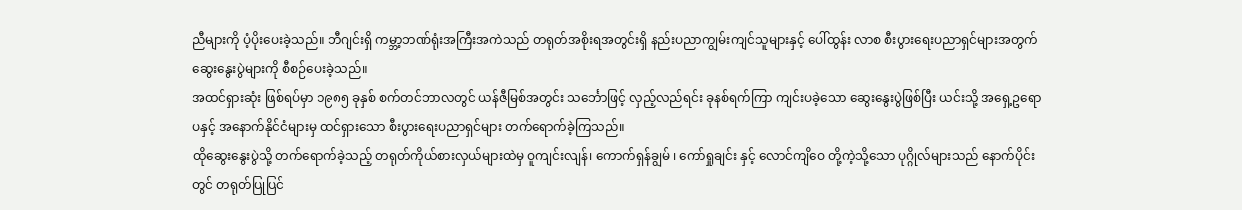ညီများကို ပံ့ပိုးပေးခဲ့သည်။ ဘီဂျင်းရှိ ကမ္ဘာ့ဘဏ်ရုံးအကြီးအကဲသည် တရုတ်အစိုးရအတွင်းရှိ နည်းပညာကျွမ်းကျင်သူများနှင့် ပေါ်ထွန်း လာစ စီးပွားရေးပညာရှင်များအတွက် ဆွေးနွေးပွဲများကို စီစဉ်ပေးခဲ့သည်။
အထင်ရှားဆုံး ဖြစ်ရပ်မှာ ၁၉၈၅ ခုနှစ် စက်တင်ဘာလတွင် ယန်ဇီမြစ်အတွင်း သင်္ဘောဖြင့် လှည့်လည်ရင်း ခုနစ်ရက်ကြာ ကျင်းပခဲ့သော ဆွေးနွေးပွဲဖြစ်ပြီး ယင်းသို့ အရှေ့ဥရောပနှင့် အနောက်နိုင်ငံများမှ ထင်ရှားသော စီးပွားရေးပညာရှင်များ တက်ရောက်ခဲ့ကြသည်။
ထိုဆွေးနွေးပွဲသို့ တက်ရောက်ခဲ့သည့် တရုတ်ကိုယ်စားလှယ်များထဲမှ ဝူကျင်းလျန်၊ ကောက်ရှန်ချွမ် ၊ ကော်ရှုချင်း နှင့် လောင်ကျိဝေ တို့ကဲ့သို့သော ပုဂ္ဂိုလ်များသည် နောက်ပိုင်းတွင် တရုတ်ပြုပြင်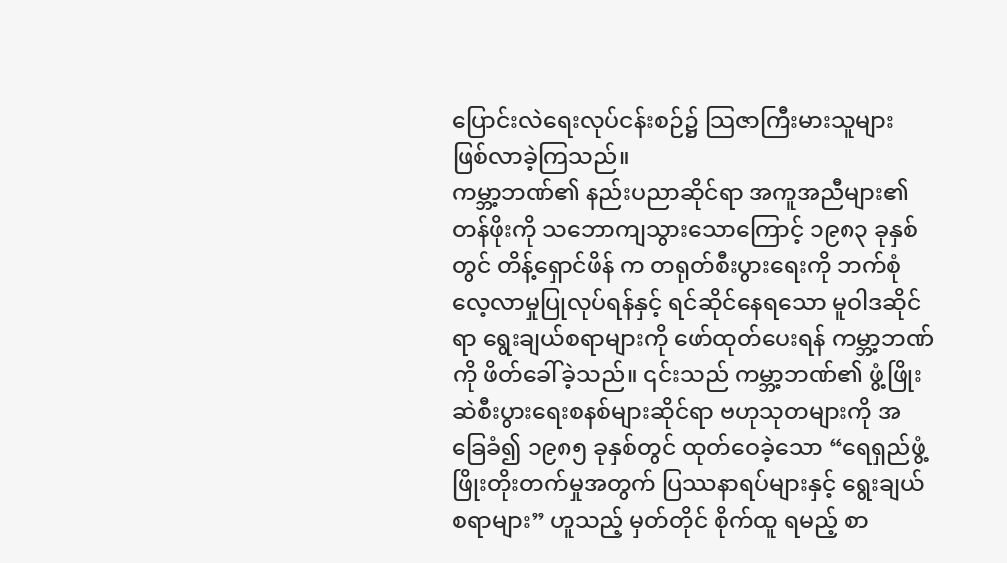ပြောင်းလဲရေးလုပ်ငန်းစဉ်၌ သြဇာကြီးမားသူများ ဖြစ်လာခဲ့ကြသည်။
ကမ္ဘာ့ဘဏ်၏ နည်းပညာဆိုင်ရာ အကူအညီများ၏ တန်ဖိုးကို သဘောကျသွားသောကြောင့် ၁၉၈၃ ခုနှစ်တွင် တိန့်ရှောင်ဖိန် က တရုတ်စီးပွားရေးကို ဘက်စုံလေ့လာမှုပြုလုပ်ရန်နှင့် ရင်ဆိုင်နေရသော မူဝါဒဆိုင်ရာ ရွေးချယ်စရာများကို ဖော်ထုတ်ပေးရန် ကမ္ဘာ့ဘဏ်ကို ဖိတ်ခေါ်ခဲ့သည်။ ၎င်းသည် ကမ္ဘာ့ဘဏ်၏ ဖွံ့ဖြိုးဆဲစီးပွားရေးစနစ်များဆိုင်ရာ ဗဟုသုတများကို အခြေခံ၍ ၁၉၈၅ ခုနှစ်တွင် ထုတ်ဝေခဲ့သော “ရေရှည်ဖွံ့ဖြိုးတိုးတက်မှုအတွက် ပြဿနာရပ်များနှင့် ရွေးချယ်စရာများ” ဟူသည့် မှတ်တိုင် စိုက်ထူ ရမည့် စာ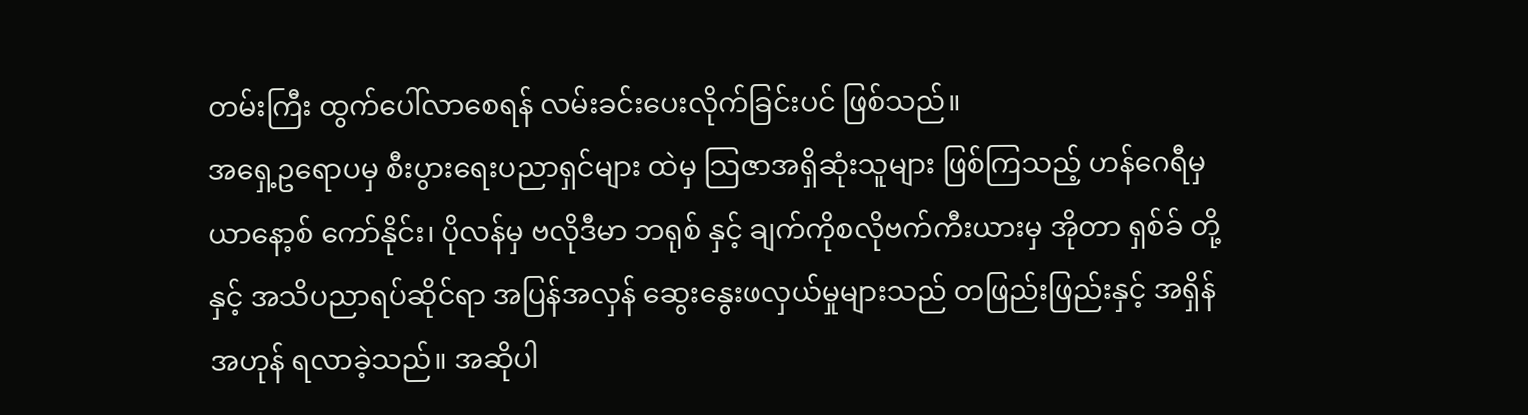တမ်းကြီး ထွက်ပေါ်လာစေရန် လမ်းခင်းပေးလိုက်ခြင်းပင် ဖြစ်သည်။
အရှေ့ဥရောပမှ စီးပွားရေးပညာရှင်များ ထဲမှ သြဇာအရှိဆုံးသူများ ဖြစ်ကြသည့် ဟန်ဂေရီမှ ယာနော့စ် ကော်နိုင်း၊ ပိုလန်မှ ဗလိုဒီမာ ဘရုစ် နှင့် ချက်ကိုစလိုဗက်ကီးယားမှ အိုတာ ရှစ်ခ် တို့ နှင့် အသိပညာရပ်ဆိုင်ရာ အပြန်အလှန် ဆွေးနွေးဖလှယ်မှုများသည် တဖြည်းဖြည်းနှင့် အရှိန်အဟုန် ရလာခဲ့သည်။ အဆိုပါ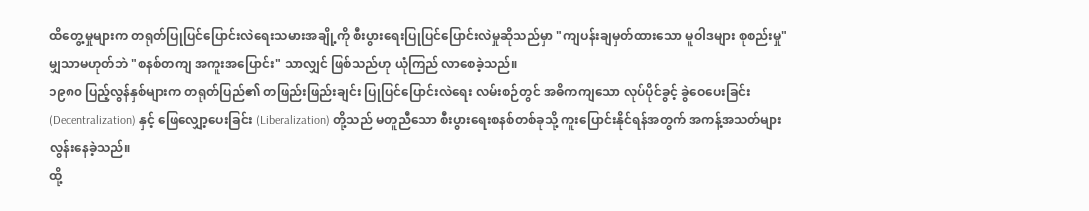ထိတွေ့မှုများက တရုတ်ပြုပြင်ပြောင်းလဲရေးသမားအချို့ကို စီးပွားရေးပြုပြင်ပြောင်းလဲမှုဆိုသည်မှာ "ကျပန်းချမှတ်ထားသော မူဝါဒများ စုစည်းမှု" မျှသာမဟုတ်ဘဲ "စနစ်တကျ အကူးအပြောင်း" သာလျှင် ဖြစ်သည်ဟု ယုံကြည် လာစေခဲ့သည်။
၁၉၈၀ ပြည့်လွန်နှစ်များက တရုတ်ပြည်၏ တဖြည်းဖြည်းချင်း ပြုပြင်ပြောင်းလဲရေး လမ်းစဉ်တွင် အဓိကကျသော လုပ်ပိုင်ခွင့် ခွဲဝေပေးခြင်း (Decentralization) နှင့် ဖြေလျှော့ပေးခြင်း (Liberalization) တို့သည် မတူညီသော စီးပွားရေးစနစ်တစ်ခုသို့ ကူးပြောင်းနိုင်ရန်အတွက် အကန့်အသတ်များလွန်းနေခဲ့သည်။
ထို့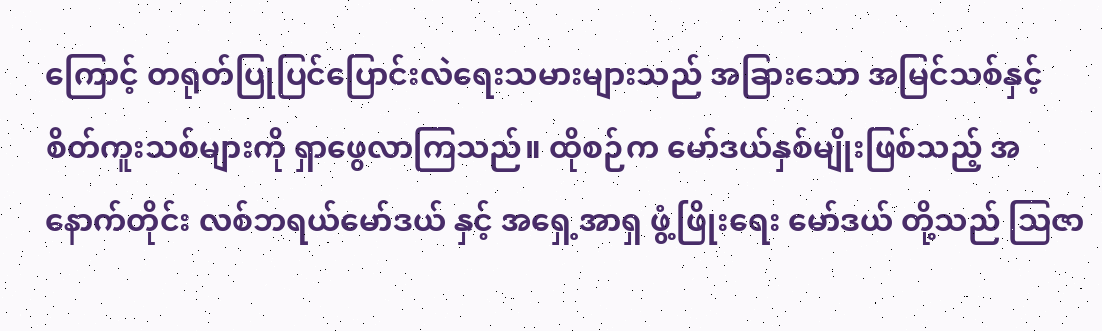ကြောင့် တရုတ်ပြုပြင်ပြောင်းလဲရေးသမားများသည် အခြားသော အမြင်သစ်နှင့် စိတ်ကူးသစ်များကို ရှာဖွေလာကြသည်။ ထိုစဉ်က မော်ဒယ်နှစ်မျိုးဖြစ်သည့် အနောက်တိုင်း လစ်ဘရယ်မော်ဒယ် နှင့် အရှေ့အာရှ ဖွံ့ဖြိုးရေး မော်ဒယ် တို့သည် ဩဇာ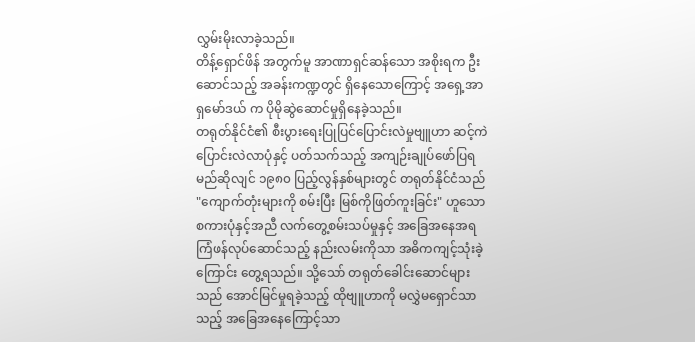လွှမ်းမိုးလာခဲ့သည်။
တိန့်ရှောင်ဖိန် အတွက်မူ အာဏာရှင်ဆန်သော အစိုးရက ဦးဆောင်သည့် အခန်းကဏ္ဍတွင် ရှိနေသောကြောင့် အရှေ့အာရှမော်ဒယ် က ပိုမိုဆွဲဆောင်မှုရှိနေခဲ့သည်။
တရုတ်နိုင်ငံ၏ စီးပွားရေးပြုပြင်ပြောင်းလဲမှုဗျူဟာ ဆင့်ကဲပြောင်းလဲလာပုံနှင့် ပတ်သက်သည့် အကျဉ်းချုပ်ဖော်ပြရမည်ဆိုလျင် ၁၉၈၀ ပြည့်လွန်နှစ်များတွင် တရုတ်နိုင်ငံသည် "ကျောက်တုံးများကို စမ်းပြီး မြစ်ကိုဖြတ်ကူးခြင်း" ဟူသော စကားပုံနှင့်အညီ လက်တွေ့စမ်းသပ်မှုနှင့် အခြေအနေအရ ကြံဖန်လုပ်ဆောင်သည့် နည်းလမ်းကိုသာ အဓိကကျင့်သုံးခဲ့ကြောင်း တွေ့ရသည်။ သို့သော် တရုတ်ခေါင်းဆောင်များသည် အောင်မြင်မှုရခဲ့သည့် ထိုဗျူဟာကို မလွှဲမရှောင်သာသည့် အခြေအနေကြောင့်သာ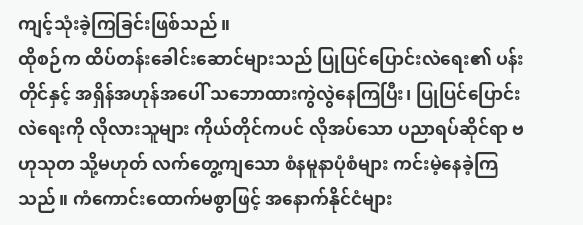ကျင့်သုံးခဲ့ကြခြင်းဖြစ်သည်။
ထိုစဉ်က ထိပ်တန်းခေါင်းဆောင်များသည် ပြုပြင်ပြောင်းလဲရေး၏ ပန်းတိုင်နှင့် အရှိန်အဟုန်အပေါ် သဘောထားကွဲလွဲနေကြပြီး၊ ပြုပြင်ပြောင်းလဲရေးကို လိုလားသူများ ကိုယ်တိုင်ကပင် လိုအပ်သော ပညာရပ်ဆိုင်ရာ ဗဟုသုတ သို့မဟုတ် လက်တွေ့ကျသော စံနမူနာပုံစံများ ကင်းမဲ့နေခဲ့ကြသည်။ ကံကောင်းထောက်မစွာဖြင့် အနောက်နိုင်ငံများ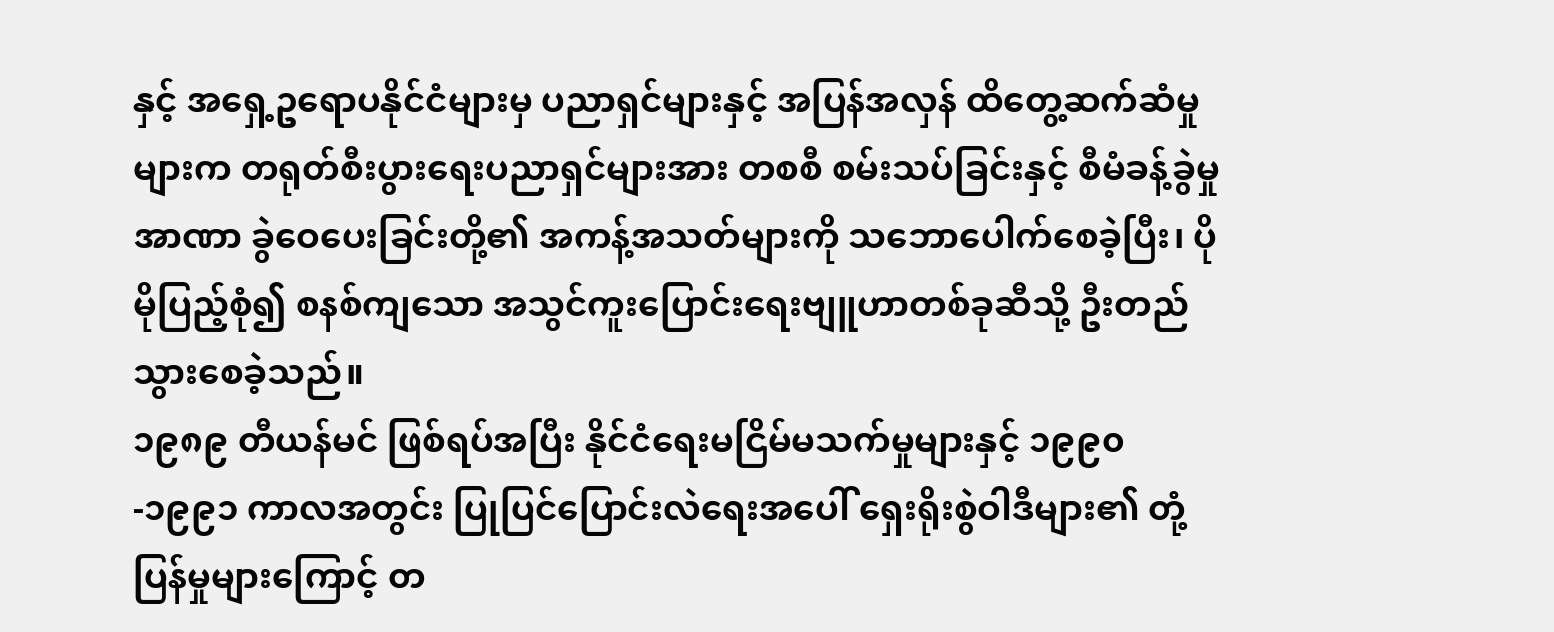နှင့် အရှေ့ဥရောပနိုင်ငံများမှ ပညာရှင်များနှင့် အပြန်အလှန် ထိတွေ့ဆက်ဆံမှုများက တရုတ်စီးပွားရေးပညာရှင်များအား တစစီ စမ်းသပ်ခြင်းနှင့် စီမံခန့်ခွဲမှုအာဏာ ခွဲဝေပေးခြင်းတို့၏ အကန့်အသတ်များကို သဘောပေါက်စေခဲ့ပြီး၊ ပိုမိုပြည့်စုံ၍ စနစ်ကျသော အသွင်ကူးပြောင်းရေးဗျူဟာတစ်ခုဆီသို့ ဦးတည်သွားစေခဲ့သည်။
၁၉၈၉ တီယန်မင် ဖြစ်ရပ်အပြီး နိုင်ငံရေးမငြိမ်မသက်မှုများနှင့် ၁၉၉၀-၁၉၉၁ ကာလအတွင်း ပြုပြင်ပြောင်းလဲရေးအပေါ် ရှေးရိုးစွဲဝါဒီများ၏ တုံ့ပြန်မှုများကြောင့် တ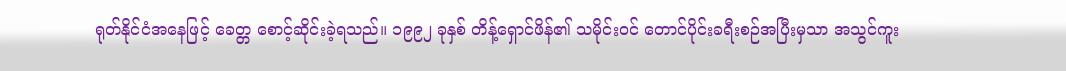ရုတ်နိုင်ငံအနေဖြင့် ခေတ္တ စောင့်ဆိုင်းခဲ့ရသည်။ ၁၉၉၂ ခုနှစ် တိန့်ရှောင်ဖိန်၏ သမိုင်းဝင် တောင်ပိုင်းခရီးစဉ်အပြီးမှသာ အသွင်ကူး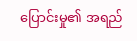ပြောင်းမှု၏ အရည်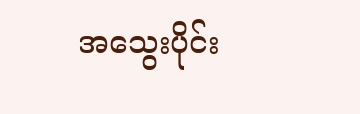အသွေးပိုင်း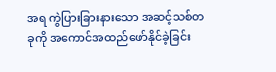အရ ကွဲပြားခြားနားသော အဆင့်သစ်တခုကို အကောင်အထည်ဖော်နိုင်ခဲ့ခြင်း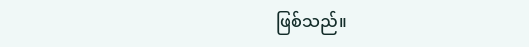ဖြစ်သည်။